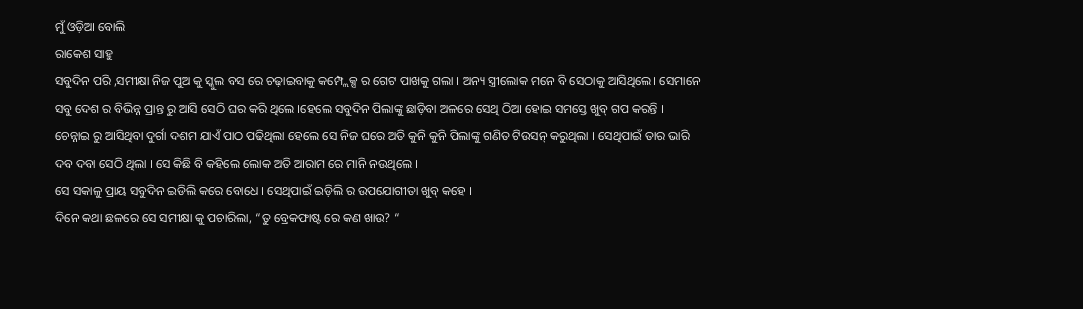ମୁଁ ଓଡ଼ିଆ ବୋଲି
ରାକେଶ ସାହୁ
ସବୁଦିନ ପରି ,ସମୀକ୍ଷା ନିଜ ପୁଅ କୁ ସ୍କୁଲ ବସ ରେ ଚଢ଼ାଇବାକୁ କମ୍ପ୍ଲେକ୍ସ ର ଗେଟ ପାଖକୁ ଗଲା । ଅନ୍ୟ ସ୍ତ୍ରୀଲୋକ ମନେ ବି ସେଠାକୁ ଆସିଥିଲେ। ସେମାନେ ସବୁ ଦେଶ ର ବିଭିନ୍ନ ପ୍ରାନ୍ତ ରୁ ଆସି ସେଠି ଘର କରି ଥିଲେ ।ହେଲେ ସବୁଦିନ ପିଲାଙ୍କୁ ଛାଡ଼ିବା ଅଳରେ ସେଥି ଠିଆ ହୋଇ ସମସ୍ତେ ଖୁବ୍ ଗପ କରନ୍ତି ।
ଚେନ୍ନାଇ ରୁ ଆସିଥିବା ଦୁର୍ଗା ଦଶମ ଯାଏଁ ପାଠ ପଢିଥିଲା ହେଲେ ସେ ନିଜ ଘରେ ଅତି କୁନି କୁନି ପିଲାଙ୍କୁ ଗଣିତ ଟିଉସନ୍ କରୁଥିଲା । ସେଥିପାଇଁ ତାର ଭାରି ଦବ ଦବା ସେଠି ଥିଲା । ସେ କିଛି ବି କହିଲେ ଲୋକ ଅତି ଆରାମ ରେ ମାନି ନଉଥିଲେ ।
ସେ ସକାଳୁ ପ୍ରାୟ ସବୁଦିନ ଇଡିଲି କରେ ବୋଧେ । ସେଥିପାଇଁ ଇଡ଼ିଲି ର ଉପଯୋଗୀତା ଖୁବ୍ କହେ ।
ଦିନେ କଥା ଛଳରେ ସେ ସମୀକ୍ଷା କୁ ପଚାରିଲା, “ତୁ ବ୍ରେକଫାଷ୍ଟ ରେ କଣ ଖାଉ? “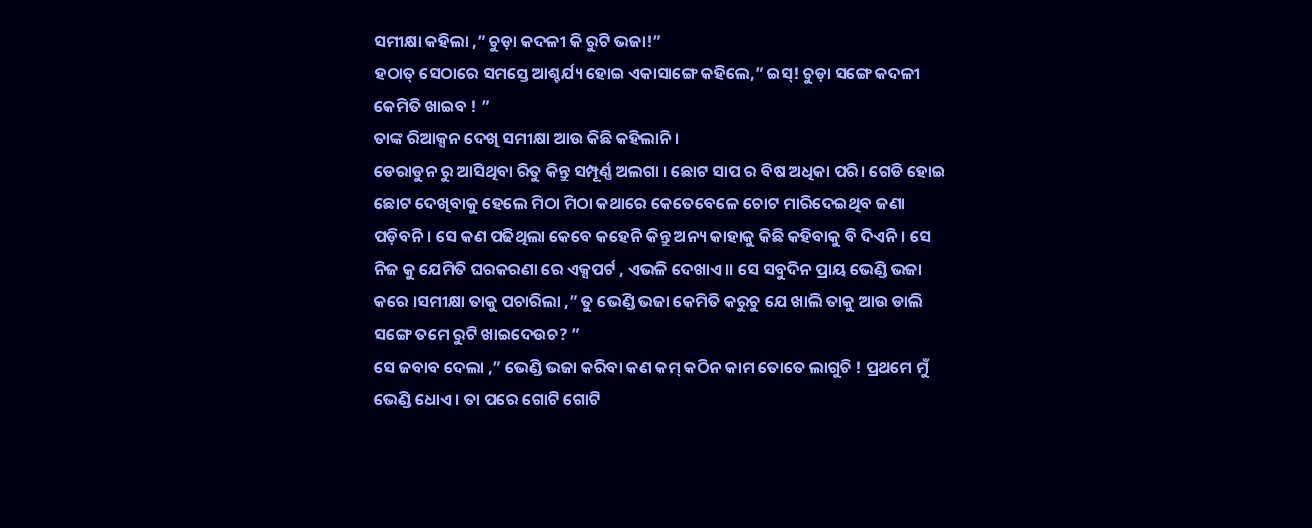ସମୀକ୍ଷା କହିଲା ,” ଚୁଡ଼ା କଦଳୀ କି ରୁଟି ଭଜା!”
ହଠାତ୍ ସେଠାରେ ସମସ୍ତେ ଆଶ୍ଚର୍ଯ୍ୟ ହୋଇ ଏକାସାଙ୍ଗେ କହିଲେ,” ଇସ୍! ଚୁଡ଼ା ସଙ୍ଗେ କଦଳୀ କେମିତି ଖାଇବ ! ”
ତାଙ୍କ ରିଆକ୍ସନ ଦେଖି ସମୀକ୍ଷା ଆଉ କିଛି କହିଲାନି।
ଡେରାଡୁନ ରୁ ଆସିଥିବା ରିତୁ କିନ୍ତୁ ସମ୍ପୂର୍ଣ୍ଣ ଅଲଗା । ଛୋଟ ସାପ ର ବିଷ ଅଧିକା ପରି। ଗେଡି ହୋଇ ଛୋଟ ଦେଖିବାକୁ ହେଲେ ମିଠା ମିଠା କଥାରେ କେତେବେଳେ ଚୋଟ ମାରିଦେଇଥିବ ଜଣା ପଡ଼ିବନି। ସେ କଣ ପଢିଥିଲା କେବେ କହେନି କିନ୍ତୁ ଅନ୍ୟ କାହାକୁ କିଛି କହିବାକୁ ବି ଦିଏନି। ସେ ନିଜ କୁ ଯେମିତି ଘରକରଣା ରେ ଏକ୍ସପର୍ଟ , ଏଭଳି ଦେଖାଏ।। ସେ ସବୁଦିନ ପ୍ରାୟ ଭେଣ୍ଡି ଭଜା କରେ ।ସମୀକ୍ଷା ତାକୁ ପଚାରିଲା ,” ତୁ ଭେଣ୍ଡି ଭଜା କେମିତି କରୁଚୁ ଯେ ଖାଲି ତାକୁ ଆଉ ଡାଲି ସଙ୍ଗେ ତମେ ରୁଟି ଖାଇଦେଉଚ? ”
ସେ ଜବାବ ଦେଲା ,” ଭେଣ୍ଡି ଭଜା କରିବା କଣ କମ୍ କଠିନ କାମ ତୋତେ ଲାଗୁଚି ! ପ୍ରଥମେ ମୁଁ ଭେଣ୍ଡି ଧୋଏ । ତା ପରେ ଗୋଟି ଗୋଟି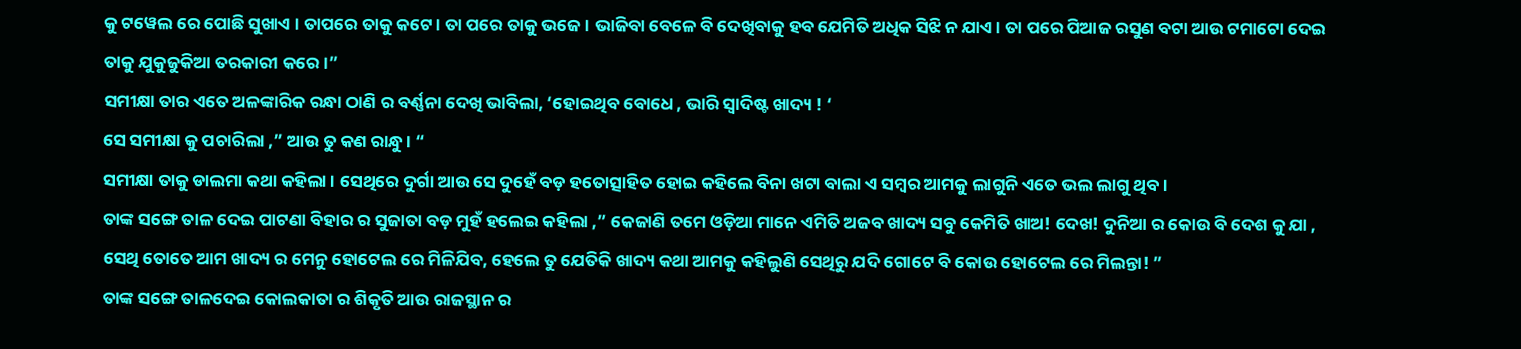କୁ ଟୱେଲ ରେ ପୋଛି ସୁଖାଏ । ତାପରେ ତାକୁ କଟେ। ତା ପରେ ତାକୁ ଭଜେ। ଭାଜିବା ବେଳେ ବି ଦେଖିବାକୁ ହବ ଯେମିତି ଅଧିକ ସିଝି ନ ଯାଏ। ତା ପରେ ପିଆଜ ରସୁଣ ବଟା ଆଉ ଟମାଟୋ ଦେଇ ତାକୁ ଯୁକୁଜୁକିଆ ତରକାରୀ କରେ ।”
ସମୀକ୍ଷା ତାର ଏତେ ଅଳଙ୍କାରିକ ରନ୍ଧା ଠାଣି ର ବର୍ଣ୍ଣନା ଦେଖି ଭାବିଲା, ‘ହୋଇଥିବ ବୋଧେ , ଭାରି ସ୍ଵାଦିଷ୍ଟ ଖାଦ୍ୟ ! ‘
ସେ ସମୀକ୍ଷା କୁ ପଚାରିଲା ,” ଆଉ ତୁ କଣ ରାନ୍ଧୁ। “
ସମୀକ୍ଷା ତାକୁ ଡାଲମା କଥା କହିଲା । ସେଥିରେ ଦୁର୍ଗା ଆଉ ସେ ଦୁହେଁ ବଡ଼ ହତୋତ୍ସାହିତ ହୋଇ କହିଲେ ବିନା ଖଟା ବାଲା ଏ ସମ୍ବର ଆମକୁ ଲାଗୁନି ଏତେ ଭଲ ଲାଗୁ ଥିବ।
ତାଙ୍କ ସଙ୍ଗେ ତାଳ ଦେଇ ପାଟଣା ବିହାର ର ସୁଜାତା ବଡ଼ ମୁହଁ ହଲେଇ କହିଲା ,” କେଜାଣି ତମେ ଓଡ଼ିଆ ମାନେ ଏମିତି ଅଜବ ଖାଦ୍ୟ ସବୁ କେମିତି ଖାଅ! ଦେଖ! ଦୁନିଆ ର କୋଉ ବି ଦେଶ କୁ ଯା , ସେଥି ତୋତେ ଆମ ଖାଦ୍ୟ ର ମେନୁ ହୋଟେଲ ରେ ମିଳିଯିବ, ହେଲେ ତୁ ଯେତିକି ଖାଦ୍ୟ କଥା ଆମକୁ କହିଲୁଣି ସେଥିରୁ ଯଦି ଗୋଟେ ବି କୋଉ ହୋଟେଲ ରେ ମିଲନ୍ତା! ”
ତାଙ୍କ ସଙ୍ଗେ ତାଳଦେଇ କୋଲକାତା ର ଶିକୃତି ଆଉ ରାଜସ୍ଥାନ ର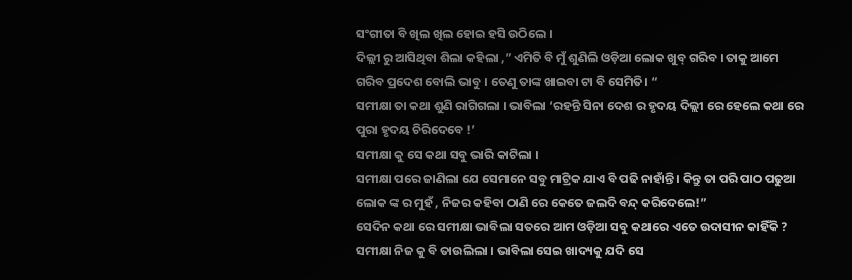ସଂଗୀତା ବି ଖିଲ ଖିଲ ହୋଇ ହସି ଉଠିଲେ ।
ଦିଲ୍ଲୀ ରୁ ଆସିଥିବା ଶିଲା କହିଲା ,” ଏମିତି ବି ମୁଁ ଶୁଣିଲି ଓଡ଼ିଆ ଲୋକ ଖୁବ୍ ଗରିବ । ତାକୁ ଆମେ ଗରିବ ପ୍ରଦେଶ ବୋଲି ଭାବୁ । ତେଣୁ ତାଙ୍କ ଖାଇବା ଟା ବି ସେମିତି। “
ସମୀକ୍ଷା ତା କଥା ଶୁଣି ରାଗିଗଲା । ଭାବିଲା ‘ରହନ୍ତି ସିନା ଦେଶ ର ହୃଦୟ ଦିଲ୍ଲୀ ରେ ହେଲେ କଥା ରେ ପୁରା ହୃଦୟ ଚିରିଦେବେ !’
ସମୀକ୍ଷା କୁ ସେ କଥା ସବୁ ଭାରି କାଟିଲା ।
ସମୀକ୍ଷା ପରେ ଜାଣିଲା ଯେ ସେମାନେ ସବୁ ମାଟ୍ରିକ ଯାଏ ବି ପଢି ନାହାଁନ୍ତି । କିନ୍ତୁ ତା ପରି ପାଠ ପଢୁଆ ଲୋକ ଙ୍କ ର ମୁହଁ , ନିଜର କହିବା ଠାଣି ରେ କେତେ ଜଲଦି ବନ୍ଦ୍ କରିଦେଲେ!”
ସେଦିନ କଥା ରେ ସମୀକ୍ଷା ଭାବିଲା ସତରେ ଆମ ଓଡ଼ିଆ ସବୁ କଥାରେ ଏତେ ଉଦାସୀନ କାହିଁକି ? ସମୀକ୍ଷା ନିଜ କୁ ବି ତାଉଲିଲା । ଭାବିଲା ସେଇ ଖାଦ୍ୟକୁ ଯଦି ସେ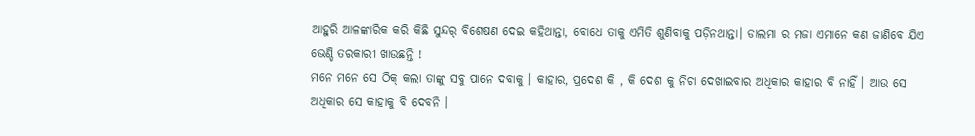ଆହୁରି ଆଳଙ୍କାରିକ କରି କିଛି ସୁନ୍ଦର୍ ବିଶେଷଣ ଦେଇ କହିଥାନ୍ତା, ବୋଧେ ତାକୁ ଏମିତି ଶୁଣିବାକୁ ପଡ଼ିନଥାନ୍ତା। ଡାଲମା ର ମଜା ଏମାନେ କଣ ଜାଣିବେ ଯିଏ ଭେଣ୍ଡି ତରକାରୀ ଖାଉଛନ୍ତି !
ମନେ ମନେ ସେ ଠିକ୍ କଲା ତାଙ୍କୁ ସବୁ ପାନେ ଦବାକୁ । କାହାର, ପ୍ରଦେଶ କି , କି ଦେଶ କୁ ନିଚା ଦେଖାଇବାର ଅଧିକାର କାହାର ବି ନାହିଁ । ଆଉ ସେ ଅଧିକାର ସେ କାହାକୁ ବି ଦେବନି ।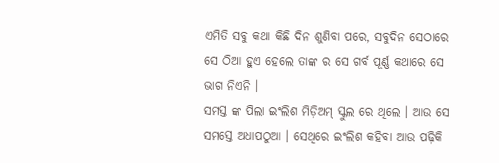ଏମିତି ସବୁ କଥା କିଛି ଦିନ ଶୁଣିବା ପରେ, ସବୁଦିନ ସେଠାରେ ସେ ଠିଆ ହୁଏ ହେଲେ ତାଙ୍କ ର ସେ ଗର୍ବ ପୂର୍ଣ୍ଣ କଥାରେ ସେ ଭାଗ ନିଏନି ।
ସମସ୍ତ ଙ୍କ ପିଲା ଇଂଲିଶ ମିଡ଼ିଅମ୍ ସ୍କୁଲ ରେ ଥିଲେ । ଆଉ ସେ ସମସ୍ତେ ଅଧାପଠୁଆ । ସେଥିରେ ଇଂଲିଶ କହିବା ଆଉ ପଢ଼ିକି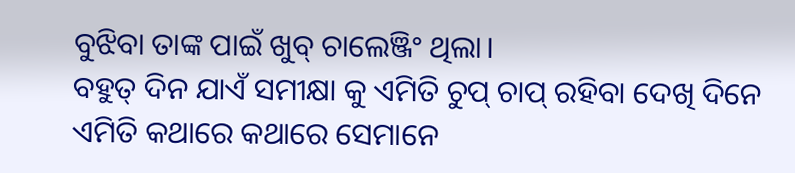ବୁଝିବା ତାଙ୍କ ପାଇଁ ଖୁବ୍ ଚାଲେଞ୍ଜିଂ ଥିଲା।
ବହୁତ୍ ଦିନ ଯାଏଁ ସମୀକ୍ଷା କୁ ଏମିତି ଚୁପ୍ ଚାପ୍ ରହିବା ଦେଖି ଦିନେ ଏମିତି କଥାରେ କଥାରେ ସେମାନେ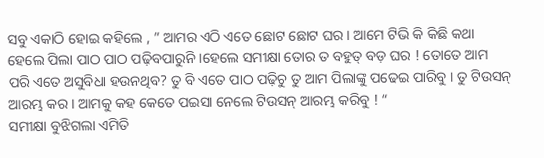ସବୁ ଏକାଠି ହୋଇ କହିଲେ , ” ଆମର ଏଠି ଏତେ ଛୋଟ ଛୋଟ ଘର । ଆମେ ଟିଭି କି କିଛି କଥା ହେଲେ ପିଲା ପାଠ ପାଠ ପଢ଼ିବପାରୁନି ।ହେଲେ ସମୀକ୍ଷା ତୋର ତ ବହୁତ୍ ବଡ଼ ଘର ! ତୋତେ ଆମ ପରି ଏତେ ଅସୁବିଧା ହଉନଥିବ? ତୁ ବି ଏତେ ପାଠ ପଢ଼ିଚୁ ତୁ ଆମ ପିଲାଙ୍କୁ ପଢେଇ ପାରିବୁ । ତୁ ଟିଉସନ୍ ଆରମ୍ଭ କର । ଆମକୁ କହ କେତେ ପଇସା ନେଲେ ଟିଉସନ୍ ଆରମ୍ଭ କରିବୁ ! “
ସମୀକ୍ଷା ବୁଝିଗଲା ଏମିତି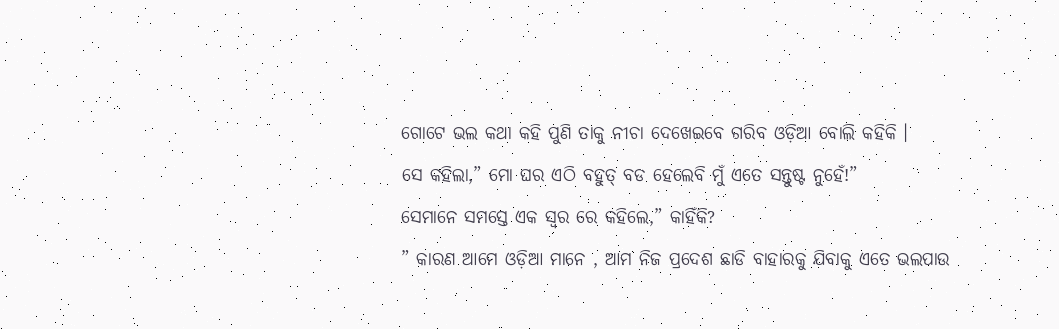ଗୋଟେ ଭଲ କଥା କହି ପୁଣି ତାକୁ ନୀଚା ଦେଖେଇବେ ଗରିବ ଓଡ଼ିଆ ବୋଲି କହିକି ।
ସେ କହିଲା,” ମୋ ଘର ଏଠି ବହୁତ୍ ବଡ ହେଲେବି ମୁଁ ଏତେ ସନ୍ତୁଷ୍ଟ ନୁହେଁ!”
ସେମାନେ ସମସ୍ତେ ଏକ ସ୍ଵର ରେ କହିଲେ,” କାହିଁକି?
” କାରଣ ଆମେ ଓଡ଼ିଆ ମାନେ , ଆମ ନିଜ ପ୍ରଦେଶ ଛାଡି ବାହାରକୁ ଯିବାକୁ ଏତେ ଭଲପାଉ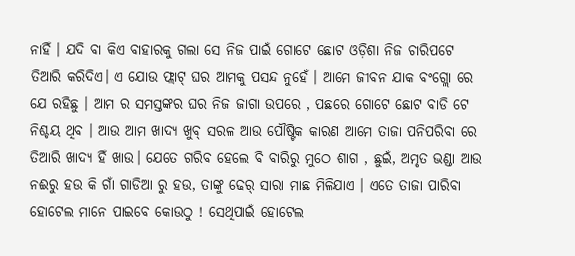ନାହିଁ । ଯଦି ବା କିଏ ବାହାରକୁ ଗଲା ସେ ନିଜ ପାଇଁ ଗୋଟେ ଛୋଟ ଓଡ଼ିଶା ନିଜ ଚାରିପଟେ ତିଆରି କରିଦିଏ। ଏ ଯୋଉ ଫ୍ଲାଟ୍ ଘର ଆମକୁ ପସନ୍ଦ ନୁହେଁ । ଆମେ ଜୀବନ ଯାକ ବଂଗ୍ଲୋ ରେ ଯେ ରହିଛୁ । ଆମ ର ସମସ୍ତଙ୍କର ଘର ନିଜ ଜାଗା ଉପରେ , ପଛରେ ଗୋଟେ ଛୋଟ ବାଡି ଟେ ନିଶ୍ଚୟ ଥିବ । ଆଉ ଆମ ଖାଦ୍ୟ ଖୁବ୍ ସରଳ ଆଉ ପୌଷ୍ଟିକ କାରଣ ଆମେ ତାଜା ପନିପରିବା ରେ ତିଆରି ଖାଦ୍ୟ ହିଁ ଖାଉ। ଯେତେ ଗରିବ ହେଲେ ବି ବାରିରୁ ମୁଠେ ଶାଗ , ଛୁଇଁ, ଅମୃତ ଭଣ୍ଡା ଆଉ ନଈରୁ ହଉ କି ଗାଁ ଗାଡିଆ ରୁ ହଉ, ତାଙ୍କୁ ଢେର୍ ସାରା ମାଛ ମିଳିଯାଏ । ଏତେ ତାଜା ପାରିବା ହୋଟେଲ ମାନେ ପାଇବେ କୋଉଠୁ ! ସେଥିପାଇଁ ହୋଟେଲ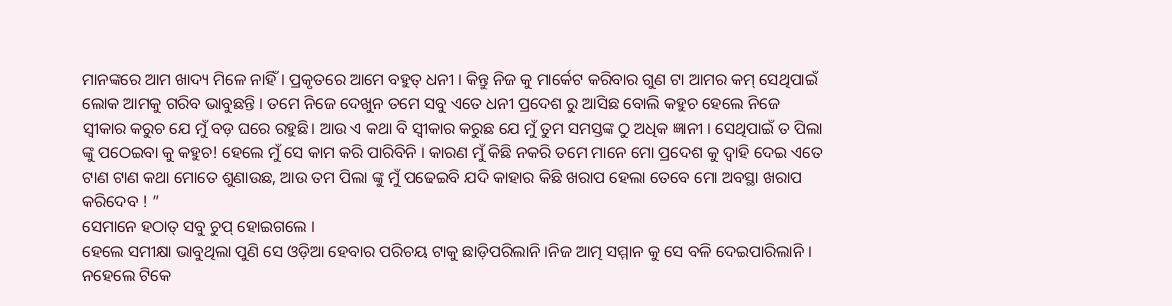ମାନଙ୍କରେ ଆମ ଖାଦ୍ୟ ମିଳେ ନାହିଁ। ପ୍ରକୃତରେ ଆମେ ବହୁତ୍ ଧନୀ । କିନ୍ତୁ ନିଜ କୁ ମାର୍କେଟ କରିବାର ଗୁଣ ଟା ଆମର କମ୍ ସେଥିପାଇଁ ଲୋକ ଆମକୁ ଗରିବ ଭାବୁଛନ୍ତି । ତମେ ନିଜେ ଦେଖୁନ ତମେ ସବୁ ଏତେ ଧନୀ ପ୍ରଦେଶ ରୁ ଆସିଛ ବୋଲି କହୁଚ ହେଲେ ନିଜେ ସ୍ବୀକାର କରୁଚ ଯେ ମୁଁ ବଡ଼ ଘରେ ରହୁଛି। ଆଉ ଏ କଥା ବି ସ୍ୱୀକାର କରୁଛ ଯେ ମୁଁ ତୁମ ସମସ୍ତଙ୍କ ଠୁ ଅଧିକ ଜ୍ଞାନୀ । ସେଥିପାଇଁ ତ ପିଲା ଙ୍କୁ ପଠେଇବା କୁ କହୁଚ! ହେଲେ ମୁଁ ସେ କାମ କରି ପାରିବିନି । କାରଣ ମୁଁ କିଛି ନକରି ତମେ ମାନେ ମୋ ପ୍ରଦେଶ କୁ ଦ୍ୱାହି ଦେଇ ଏତେ ଟାଣ ଟାଣ କଥା ମୋତେ ଶୁଣାଉଛ, ଆଉ ତମ ପିଲା ଙ୍କୁ ମୁଁ ପଢେଇବି ଯଦି କାହାର କିଛି ଖରାପ ହେଲା ତେବେ ମୋ ଅବସ୍ଥା ଖରାପ କରିଦେବ ! ”
ସେମାନେ ହଠାତ୍ ସବୁ ଚୁପ୍ ହୋଇଗଲେ ।
ହେଲେ ସମୀକ୍ଷା ଭାବୁଥିଲା ପୁଣି ସେ ଓଡ଼ିଆ ହେବାର ପରିଚୟ ଟାକୁ ଛାଡ଼ିପରିଲାନି ।ନିଜ ଆତ୍ମ ସମ୍ମାନ କୁ ସେ ବଳି ଦେଇପାରିଲାନି । ନହେଲେ ଟିକେ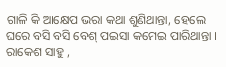ଗାଳି କି ଆକ୍ଷେପ ଭରା କଥା ଶୁଣିଥାନ୍ତା, ହେଲେ ଘରେ ବସି ବସି ବେଶ୍ ପଇସା କମେଇ ପାରିଥାନ୍ତା ।
ରାକେଶ ସାହୁ ,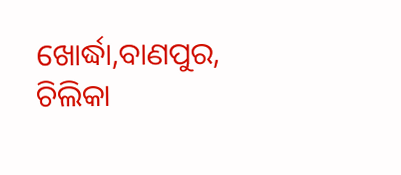ଖୋର୍ଦ୍ଧା,ବାଣପୁର, ଚିଲିକା